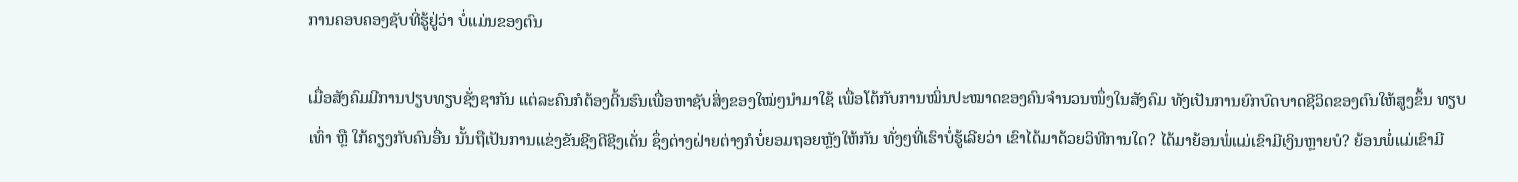ການຄອບຄອງຊັບທີ່ຮູ້ຢູ່ວ່າ ບໍ່ແມ່ນຂອງຕົນ

ເມື່ອສັງຄົມມີການປຽບທຽບຊັ່ງຊາກັນ ແຕ່ລະຄົນກໍຕ້ອງດີ້ນຮົນເພື່ອຫາຊັບສິ່ງຂອງໃໝ່ໆນຳມາໃຊ້ ເພື່ອໂຕ້ກັບການໝິ່ນປະໝາດຂອງຄົນຈຳນວນໜຶ່ງໃນສັງຄົມ ທັງເປັນການຍົກບົດບາດຊີວິດຂອງຕົນໃຫ້ສູງຂຶ້ນ ທຽບເທົ່າ ຫຼື ໃກ້ຄຽງກັບຄົນອື່ນ ນັ້ນຖືເປັນການແຂ່ງຂັນຊີງດີຊີງເດັ່ນ ຊຶ່ງຕ່າງຝ່າຍຕ່າງກໍບໍ່ຍອມຖອຍຫຼັງໃຫ້ກັນ ທັ່ງໆທີ່ເຮົາບໍ່ຮູ້ເລີຍວ່າ ເຂົາໄດ້ມາດ້ວຍວິທີການໃດ? ໄດ້ມາຍ້ອນພໍ່ແມ່ເຂົາມີເງິນຫຼາຍບໍ? ຍ້ອນພໍ່ແມ່ເຂົາມີ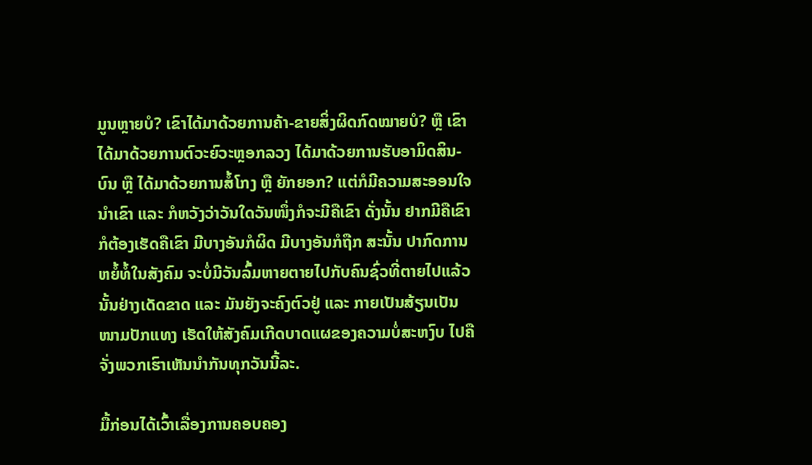ມູນຫຼາຍບໍ? ເຂົາໄດ້ມາດ້ວຍການຄ້າ-ຂາຍສິ່ງຜິດກົດໝາຍບໍ? ຫຼື ເຂົາໄດ້ມາດ້ວຍການຕົວະຍົວະຫຼອກລວງ ໄດ້ມາດ້ວຍການຮັບອາມິດສິນ-ບົນ ຫຼື ໄດ້ມາດ້ວຍການສໍ້ໂກງ ຫຼື ຍັກຍອກ? ແຕ່ກໍມີຄວາມສະອອນໃຈນຳເຂົາ ແລະ ກໍຫວັງວ່າວັນໃດວັນໜຶ່ງກໍຈະມີຄືເຂົາ ດັ່ງນັ້ນ ຢາກມີຄືເຂົາກໍຕ້ອງເຮັດຄືເຂົາ ມີບາງອັນກໍຜິດ ມີບາງອັນກໍຖືກ ສະນັ້ນ ປາກົດການຫຍໍ້ທໍ້ໃນສັງຄົມ ຈະບໍ່ມີວັນລົ້ມຫາຍຕາຍໄປກັບຄົນຊົ່ວທີ່ຕາຍໄປແລ້ວນັ້ນຢ່າງເດັດຂາດ ແລະ ມັນຍັງຈະຄົງຕົວຢູ່ ແລະ ກາຍເປັນສ້ຽນເປັນໜາມປັກແທງ ເຮັດໃຫ້ສັງຄົມເກີດບາດແຜຂອງຄວາມບໍ່ສະຫງົບ ໄປຄືຈັ່ງພວກເຮົາເຫັນນຳກັນທຸກວັນນີ້ລະ.

ມື້ກ່ອນໄດ້ເວົ້າເລື່ອງການຄອບຄອງ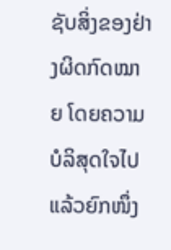ຊັບສິ່ງຂອງຢ່າງຜິດກົດໝາຍ ໂດຍຄວາມບໍລິສຸດໃຈໄປແລ້ວຍົກໜຶ່ງ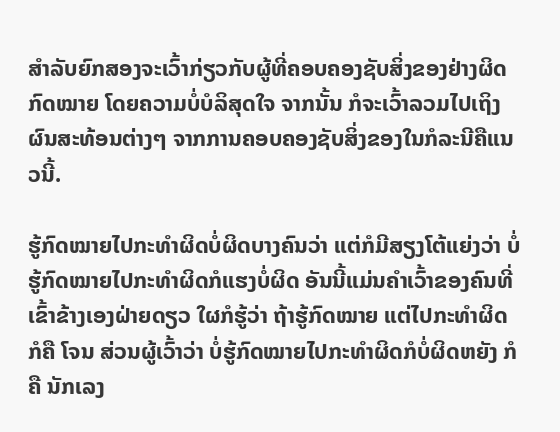ສຳລັບຍົກສອງຈະເວົ້າກ່ຽວກັບຜູ້ທີ່ຄອບຄອງຊັບສິ່ງຂອງຢ່າງຜິດກົດໝາຍ ໂດຍຄວາມບໍ່ບໍລິສຸດໃຈ ຈາກນັ້ນ ກໍຈະເວົ້າລວມໄປເຖິງຜົນສະທ້ອນຕ່າງໆ ຈາກການຄອບຄອງຊັບສິ່ງຂອງໃນກໍລະນີຄືແນວນີ້.

ຮູ້ກົດໝາຍໄປກະທຳຜິດບໍ່ຜິດບາງຄົນວ່າ ແຕ່ກໍມີສຽງໂຕ້ແຍ່ງວ່າ ບໍ່ຮູ້ກົດໝາຍໄປກະທຳຜິດກໍແຮງບໍ່ຜິດ ອັນນີ້ແມ່ນຄຳເວົ້າຂອງຄົນທີ່ເຂົ້າຂ້າງເອງຝ່າຍດຽວ ໃຜກໍຮູ້ວ່າ ຖ້າຮູ້ກົດໝາຍ ແຕ່ໄປກະທຳຜິດ ກໍຄື ໂຈນ ສ່ວນຜູ້ເວົ້າວ່າ ບໍ່ຮູ້ກົດໝາຍໄປກະທຳຜິດກໍບໍ່ຜິດຫຍັງ ກໍຄື ນັກເລງ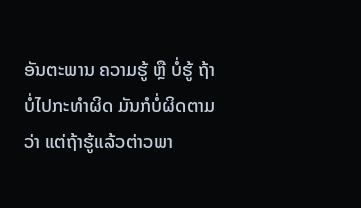ອັນຕະພານ ຄວາມຮູ້ ຫຼື ບໍ່ຮູ້ ຖ້າບໍ່ໄປກະທຳຜິດ ມັນກໍບໍ່ຜິດຕາມວ່າ ແຕ່ຖ້າຮູ້ແລ້ວຕ່າວພາ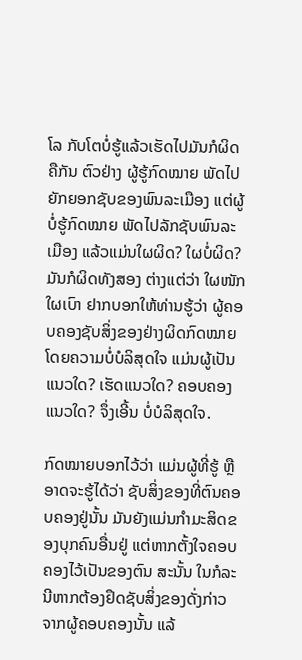ໂລ ກັບໂຕບໍ່ຮູ້ແລ້ວເຮັດໄປມັນກໍຜິດຄືກັນ ຕົວຢ່າງ ຜູ້ຮູ້ກົດໝາຍ ພັດໄປຍັກຍອກຊັບຂອງພົນລະເມືອງ ແຕ່ຜູ້ບໍ່ຮູ້ກົດໝາຍ ພັດໄປລັກຊັບພົນລະເມືອງ ແລ້ວແມ່ນໃຜຜິດ? ໃຜບໍ່ຜິດ? ມັນກໍຜິດທັງສອງ ຕ່າງແຕ່ວ່າ ໃຜໜັກ ໃຜເບົາ ຢາກບອກໃຫ້ທ່ານຮູ້ວ່າ ຜູ້ຄອບຄອງຊັບສິ່ງຂອງຢ່າງຜິດກົດໝາຍໂດຍຄວາມບໍ່ບໍລິສຸດໃຈ ແມ່ນຜູ້ເປັນແນວໃດ? ເຮັດແນວໃດ? ຄອບຄອງແນວໃດ? ຈຶ່ງເອີ້ນ ບໍ່ບໍລິສຸດໃຈ.

ກົດໝາຍບອກໄວ້ວ່າ ແມ່ນຜູ້ທີ່ຮູ້ ຫຼື ອາດຈະຮູ້ໄດ້ວ່າ ຊັບສິ່ງຂອງທີ່ຕົນຄອບຄອງຢູ່ນັ້ນ ມັນຍັງແມ່ນກຳມະສິດຂອງບຸກຄົນອື່ນຢູ່ ແຕ່ຫາກຕັ້ງໃຈຄອບຄອງໄວ້ເປັນຂອງຕົນ ສະນັ້ນ ໃນກໍລະນີຫາກຕ້ອງຢຶດຊັບສິ່ງຂອງດັ່ງກ່າວ ຈາກຜູ້ຄອບຄອງນັ້ນ ແລ້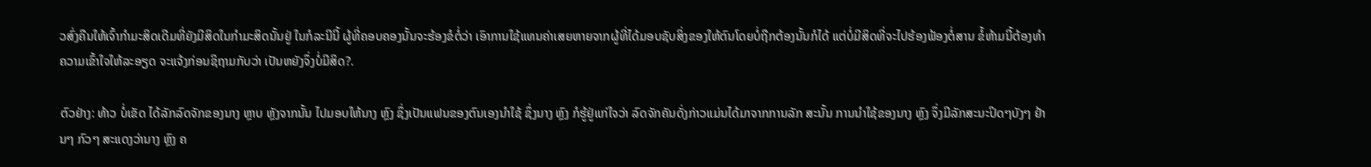ວສົ່ງຄືນໃຫ້ເຈົ້າກຳມະສິດເດີມທີ່ຍັງມີສິດໃນກຳມະສິດນັ້ນຢູ່ ໃນກໍລະນີນີ້ ຜູ້ທີ່ຄອບຄອງນັ້ນຈະຮ້ອງຂໍຕໍ່ວ່າ ເອົາການໃຊ້ແທນຄ່າເສຍຫາຍຈາກຜູ້ທີ່ໄດ້ມອບຊັບສິ່ງຂອງໃຫ້ຕົນໂດຍບໍ່ຖືກຕ້ອງນັ້ນກໍໄດ້ ແຕ່ບໍ່ມີສິດທີ່ຈະໄປຮ້ອງຟ້ອງຕໍ່ສານ ຂໍ້ຫ້າມນີ້ຕ້ອງທຳຄວາມເຂົ້າໃຈໃຫ້ລະອຽດ ຈະແຈ້ງກ່ອນຊິຖາມກັບວ່າ ເປັນຫຍັງຈຶ່ງບໍ່ມີສິດ?.

ຕົວຢ່າງ: ທ້າວ ບໍ່ເຂັດ ໄດ້ລັກລົດຈັກຂອງນາງ ຫຼາບ ຫຼັງຈາກນັ້ນ ໄປມອບໃຫ້ນາງ ຫຼົງ ຊຶ່ງເປັນແຟນຂອງຕົນເອງນຳໃຊ້ ຊຶ່ງນາງ ຫຼົງ ກໍຮູ້ຢູ່ແກ່ໃຈວ່າ ລົດຈັກຄັນດັ່ງກ່າວແມ່ນໄດ້ມາຈາກການລັກ ສະນັ້ນ ການນຳໃຊ້ຂອງນາງ ຫຼົງ ຈຶ່ງມີລັກສະນະປິດໆບັງໆ ຢ້ານໆ ກົວໆ ສະແດງວ່ານາງ ຫຼົງ ຄ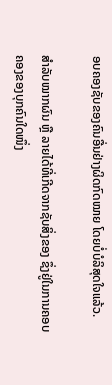ອບຄອງຊັບຂອງຄົນອື່ນຢ່າງຜິດກົດໝາຍ ໂດຍບໍ່ບໍລິສຸດໃຈແລ້ວ.

ສຳລັບໝາກຜົນ ຫຼື ລາຍໄດ້ທີ່ເກີດຈາກຊັບສິ່ງຂອງ ຊຶ່ງຢູ່ໃນການຄອບຄອງຂອງບຸກຄົນໃດໜຶ່ງ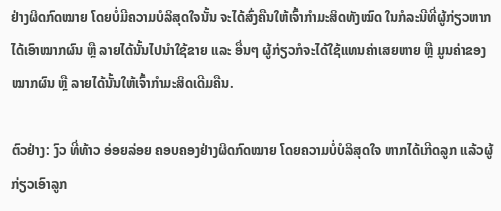ຢ່າງຜິດກົດໝາຍ ໂດຍບໍ່ມີຄວາມບໍລິສຸດໃຈນັ້ນ ຈະໄດ້ສົ່ງຄືນໃຫ້ເຈົ້າກຳມະສິດທັງໝົດ ໃນກໍລະນີທີ່ຜູ້ກ່ຽວຫາກໄດ້ເອົາໝາກຜົນ ຫຼື ລາຍໄດ້ນັ້ນໄປນຳໃຊ້ຂາຍ ແລະ ອື່ນໆ ຜູ້ກ່ຽວກໍຈະໄດ້ໃຊ້ແທນຄ່າເສຍຫາຍ ຫຼື ມູນຄ່າຂອງໝາກຜົນ ຫຼື ລາຍໄດ້ນັ້ນໃຫ້ເຈົ້າກຳມະສິດເດີມຄືນ.

ຕົວຢ່າງ: ງົວ ທີ່ທ້າວ ອ່ອຍລ່ອຍ ຄອບຄອງຢ່າງຜິດກົດໝາຍ ໂດຍຄວາມບໍ່ບໍລິສຸດໃຈ ຫາກໄດ້ເກີດລູກ ແລ້ວຜູ້ກ່ຽວເອົາລູກ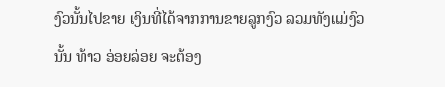ງົວນັ້ນໄປຂາຍ ເງິນທີ່ໄດ້ຈາກການຂາຍລູກງົວ ລວມທັງແມ່ງົວນັ້ນ ທ້າວ ອ່ອຍລ່ອຍ ຈະຕ້ອງ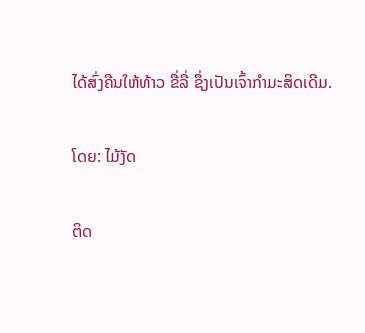ໄດ້ສົ່ງຄືນໃຫ້ທ້າວ ຂື່ລື່ ຊຶ່ງເປັນເຈົ້າກຳມະສິດເດີມ.

ໂດຍ: ໄມ້ງັດ

ຕິດ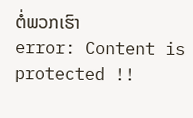ຕໍ່ພວກເຮົາ
error: Content is protected !!